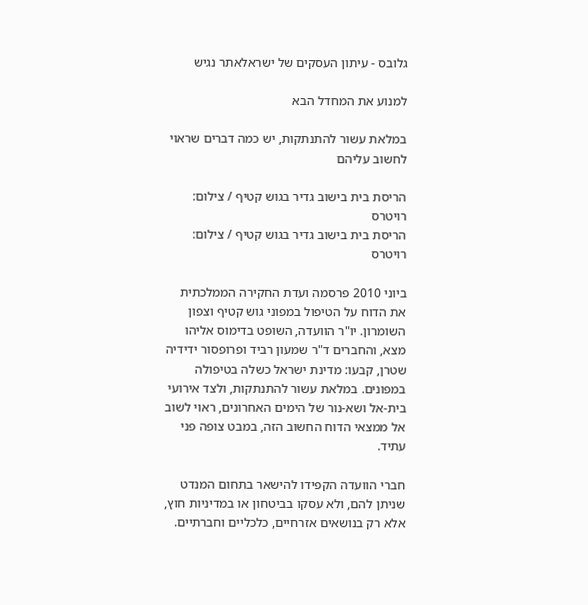גלובס - עיתון העסקים של ישראלאתר נגיש

למנוע את המחדל הבא

במלאת עשור להתנתקות, יש כמה דברים שראוי לחשוב עליהם

הריסת בית בישוב גדיר בגוש קטיף / צילום: רויטרס
הריסת בית בישוב גדיר בגוש קטיף / צילום: רויטרס

ביוני 2010 פרסמה ועדת החקירה הממלכתית את הדוח על הטיפול במפוני גוש קטיף וצפון השומרון. יו"ר הוועדה, השופט בדימוס אליהו מצא, והחברים ד"ר שמעון רביד ופרופסור ידידיה שטרן, קבעו: מדינת ישראל כשלה בטיפולה במפונים. במלאת עשור להתנתקות, ולצד אירועי בית-אל ושא-נור של הימים האחרונים, ראוי לשוב אל ממצאי הדוח החשוב הזה, במבט צופה פני עתיד.

חברי הוועדה הקפידו להישאר בתחום המנדט שניתן להם, ולא עסקו בביטחון או במדיניות חוץ, אלא רק בנושאים אזרחיים, כלכליים וחברתיים.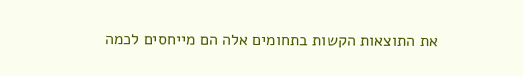את התוצאות הקשות בתחומים אלה הם מייחסים לכמה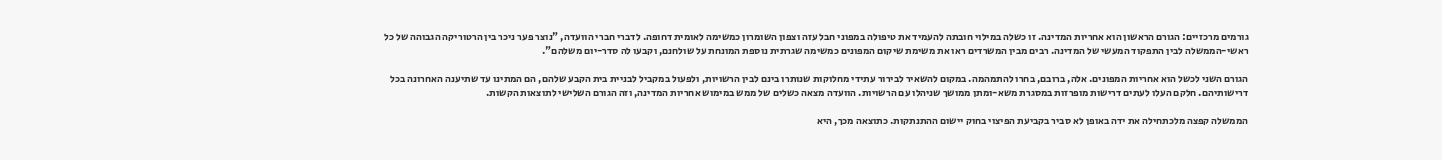גורמים מרכזיים: הגורם הראשון הוא אחריות המדינה. זו כשלה במילוי חובתה להעמיד את טיפולה במפוני חבל עזה וצפון השומרון כמשימה לאומית דחופה. לדברי חברי הוועדה, "נוצר פער ניכר בין הרטוריקה הגבוהה של כל ראשי-הממשלה לבין התפקוד המעשי של המדינה. רבים מבין המשרדים ראו את משימת שיקום המפונים כמשימה שגרתית נוספת המונחת על שולחנם, וקבעו לה סדר-יום משלהם".

הגורם השני לכשל הוא אחריות המפונים. אלה, ברובם, בחרו להתמהמה. במקום להשאיר לבירור עתידי מחלוקות שנותרו בינם לבין הרשויות, ולפעול במקביל לבניית בית הקבע שלהם, הם המתינו עד שתיענה האחרונה בכל דרישותיהם. חלקם העלו לעתים דרישות מופרזות במסגרת משא-ומתן ממושך שניהלו עם הרשויות. הוועדה מצאה כשלים של ממש במימוש אחריות המדינה, וזה הגורם השלישי לתוצאות הקשות.

הממשלה קפצה מלכתחילה את ידה באופן לא סביר בקביעת הפיצוי בחוק יישום ההתנתקות. כתוצאה מכך, היא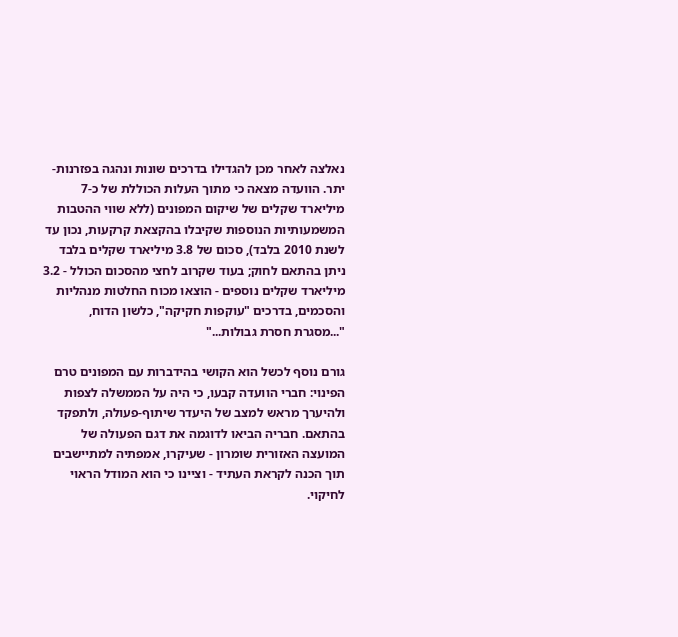נאלצה לאחר מכן להגדילו בדרכים שונות ונהגה בפזרנות-יתר. הוועדה מצאה כי מתוך העלות הכוללת של כ-7 מיליארד שקלים של שיקום המפונים (ללא שווי ההטבות המשמעותיות הנוספות שקיבלו בהקצאת קרקעות, נכון עד לשנת 2010 בלבד), סכום של 3.8 מיליארד שקלים בלבד ניתן בהתאם לחוק; בעוד שקרוב לחצי מהסכום הכולל - 3.2 מיליארד שקלים נוספים - הוצאו מכוח החלטות מנהליות והסכמים, בדרכים "עוקפות חקיקה", כלשון הדוח, "...מסגרת חסרת גבולות..."

גורם נוסף לכשל הוא הקושי בהידברות עם המפונים טרם הפינוי: חברי הוועדה קבעו, כי היה על הממשלה לצפות ולהיערך מראש למצב של היעדר שיתוף-פעולה, ולתפקד בהתאם. חבריה הביאו לדוגמה את דגם הפעולה של המועצה האזורית שומרון - שעיקרו, אמפתיה למתיישבים תוך הכנה לקראת העתיד - וציינו כי הוא המודל הראוי לחיקוי.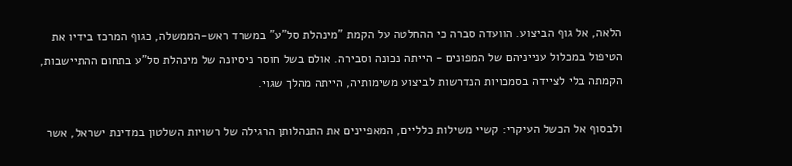הלאה, אל גוף הביצוע. הוועדה סברה כי ההחלטה על הקמת "מינהלת סל"ע" במשרד ראש-הממשלה, כגוף המרכז בידיו את הטיפול במכלול ענייניהם של המפונים - הייתה נכונה וסבירה. אולם בשל חוסר ניסיונה של מינהלת סל"ע בתחום ההתיישבות, הקמתה בלי לציידה בסמכויות הנדרשות לביצוע משימותיה, הייתה מהלך שגוי.

ולבסוף אל הכשל העיקרי: קשיי משילות כלליים, המאפיינים את התנהלותן הרגילה של רשויות השלטון במדינת ישראל, אשר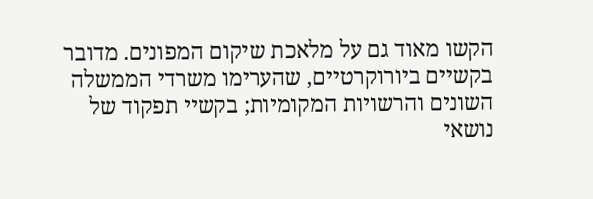הקשו מאוד גם על מלאכת שיקום המפונים. מדובר בקשיים ביורוקרטיים, שהערימו משרדי הממשלה השונים והרשויות המקומיות; בקשיי תפקוד של נושאי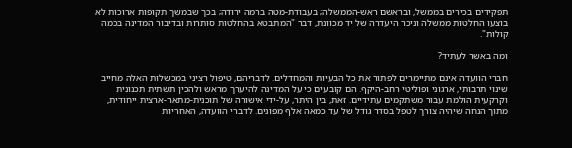תפקידים בכירים בממשל, ובראשם ראש-הממשלה; בעבודת-מטה ברמה ירודה; בכך שבמשך תקופות ארוכות לא בוצעו החלטות ממשלה וניכר היעדרה של יד מכוונת, דבר "המתבטא בהחלטות סותרות ובדיבור המדינה בכמה קולות".

ומה באשר לעתיד?

חברי הוועדה אינם מתיימרים לפתור את כל הבעיות והמחדלים. לדבריהם, טיפול רציני במכשלות האלה מחייב שינוי תרבותי, ארגוני ופוליטי רחב-היקף. הם קובעים כי על המדינה להיערך מראש ולהכין תשתית תכנונית וקרקעית הולמת עבור משתקמים עתידיים. זאת, בין היתר, על-ידי אישורה של תוכנית-מתאר-ארצית ייחודית, מתוך הנחה שיהיה צורך לטפל בסדר גודל של עד כמאה אלף מפונים. לדברי הוועדה, האחריות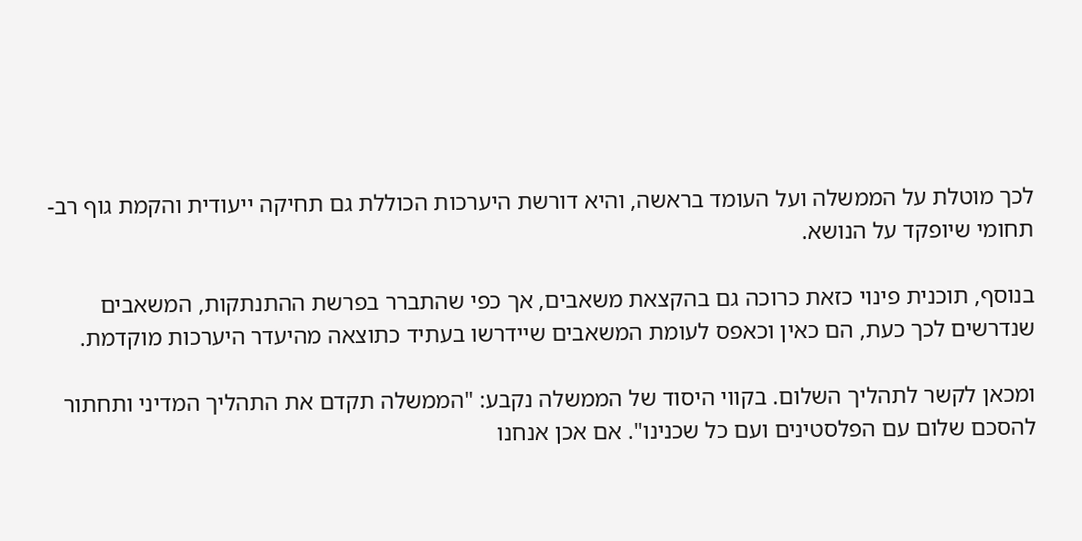לכך מוטלת על הממשלה ועל העומד בראשה, והיא דורשת היערכות הכוללת גם תחיקה ייעודית והקמת גוף רב-תחומי שיופקד על הנושא.

בנוסף, תוכנית פינוי כזאת כרוכה גם בהקצאת משאבים, אך כפי שהתברר בפרשת ההתנתקות, המשאבים שנדרשים לכך כעת, הם כאין וכאפס לעומת המשאבים שיידרשו בעתיד כתוצאה מהיעדר היערכות מוקדמת.

ומכאן לקשר לתהליך השלום. בקווי היסוד של הממשלה נקבע: "הממשלה תקדם את התהליך המדיני ותחתור להסכם שלום עם הפלסטינים ועם כל שכנינו". אם אכן אנחנו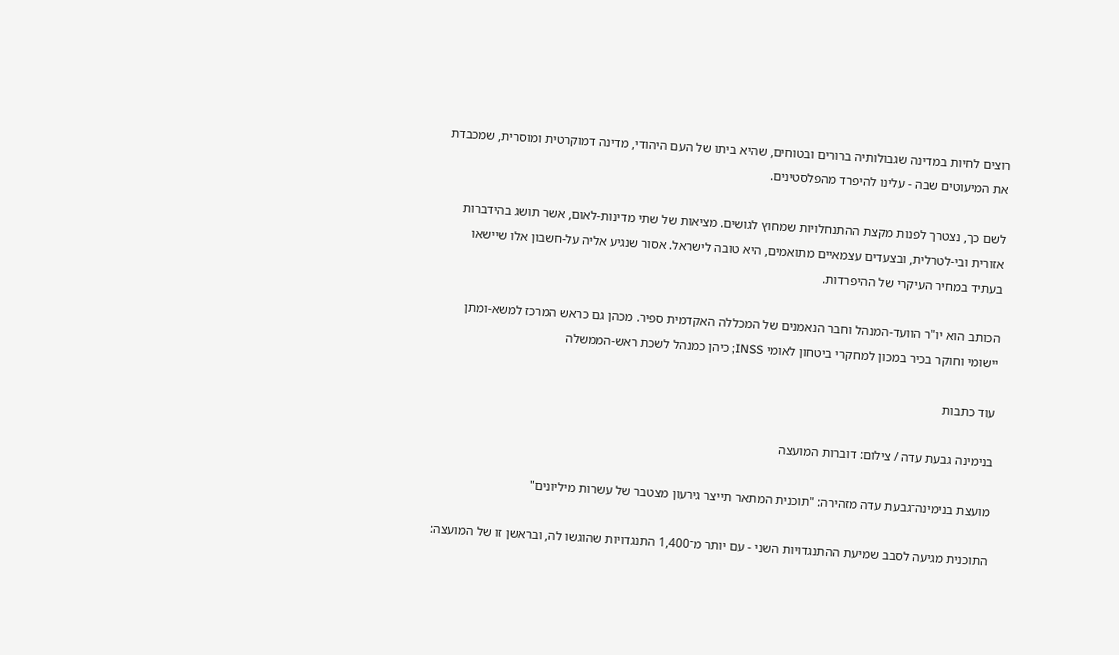רוצים לחיות במדינה שגבולותיה ברורים ובטוחים, שהיא ביתו של העם היהודי, מדינה דמוקרטית ומוסרית, שמכבדת את המיעוטים שבה - עלינו להיפרד מהפלסטינים.

לשם כך, נצטרך לפנות מקצת ההתנחלויות שמחוץ לגושים. מציאות של שתי מדינות-לאום, אשר תושג בהידברות אזורית ובי-לטרלית, ובצעדים עצמאיים מתואמים, היא טובה לישראל. אסור שנגיע אליה על-חשבון אלו שיישאו בעתיד במחיר העיקרי של ההיפרדות.

הכותב הוא יו"ר הוועד-המנהל וחבר הנאמנים של המכללה האקדמית ספיר. מכהן גם כראש המרכז למשא-ומתן יישומי וחוקר בכיר במכון למחקרי ביטחון לאומי INSS; כיהן כמנהל לשכת ראש-הממשלה

עוד כתבות

בנימינה גבעת עדה / צילום: דוברות המועצה

מועצת בנימינה־גבעת עדה מזהירה: "תוכנית המתאר תייצר גירעון מצטבר של עשרות מיליונים"

התוכנית מגיעה לסבב שמיעת ההתנגדויות השני - עם יותר מ־1,400 התנגדויות שהוגשו לה, ובראשן זו של המועצה: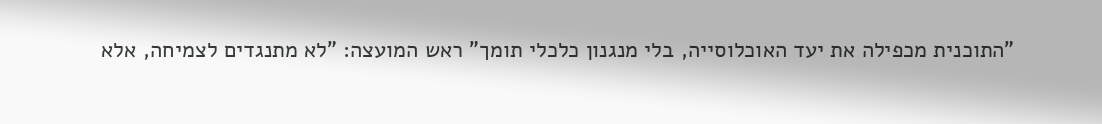"התוכנית מכפילה את יעד האוכלוסייה, בלי מנגנון כלכלי תומך" ראש המועצה: "לא מתנגדים לצמיחה, אלא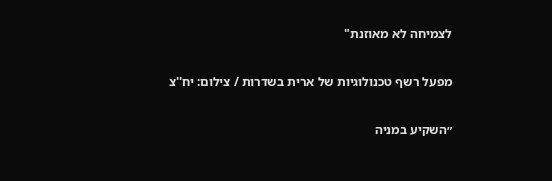לצמיחה לא מאוזנת"

מפעל רשף טכנולוגיות של ארית בשדרות / צילום: יח''צ

״השקיע במניה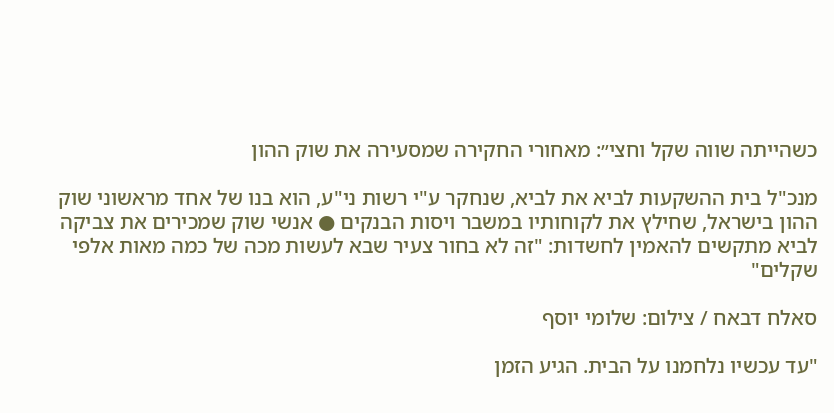כשהייתה שווה שקל וחצי״: מאחורי החקירה שמסעירה את שוק ההון

מנכ"ל בית ההשקעות לביא את לביא, שנחקר ע"י רשות ני"ע, הוא בנו של אחד מראשוני שוק ההון בישראל, שחילץ את לקוחותיו במשבר ויסות הבנקים ● אנשי שוק שמכירים את צביקה לביא מתקשים להאמין לחשדות: "זה לא בחור צעיר שבא לעשות מכה של כמה מאות אלפי שקלים"

סאלח דבאח / צילום: שלומי יוסף

"עד עכשיו נלחמנו על הבית. הגיע הזמן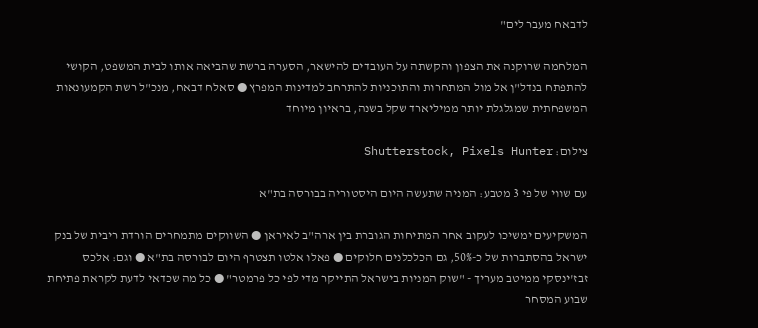לדבאח מעבר לים"

המלחמה שרוקנה את הצפון והקשתה על העובדים להישאר, הסערה ברשת שהביאה אותו לבית המשפט, הקושי להתפתח בנדל"ן אל מול המתחרות והתוכניות להתרחב למדינות המפרץ ● סאלח דבאח, מנכ"ל רשת הקמעונאות המשפחתית שמגלגלת יותר ממיליארד שקל בשנה, בראיון מיוחד

צילום: Shutterstock, Pixels Hunter

עם שווי של פי 3 מטבע: המניה שתעשה היום היסטוריה בבורסה בת"א

המשקיעים ימשיכו לעקוב אחר המתיחות הגוברת בין ארה"ב לאיראן ● השווקים מתמחרים הורדת ריבית של בנק ישראל בהסתברות של כ-50%, גם הכלכלנים חלוקים ● פאלו אלטו תצטרף היום לבורסה בת"א ● וגם: אלכס זבז'ינסקי ממיטב מעריך - "שוק המניות בישראל התייקר מדי לפי כל פרמטר" ● כל מה שכדאי לדעת לקראת פתיחת שבוע המסחר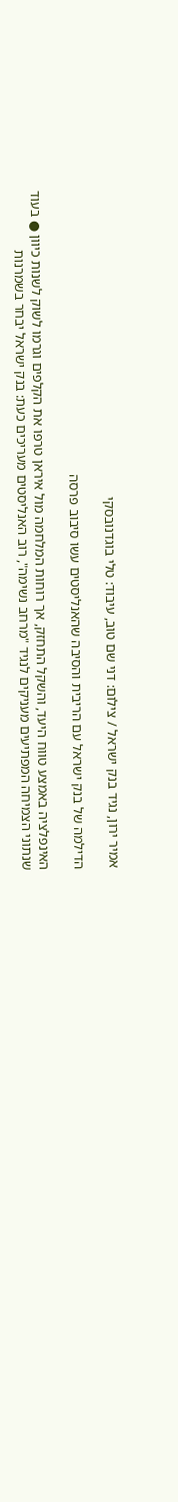אמיר ירון, נגיד בנק ישראל / צילום: דני שם טוב, עיבוד: טלי בוגדנובסקי

הדילמה של בנק ישראל עם הריבית והסיבה שהאנליסטים עשו סיבוב פרסה

האינפלציה באמצע טווח היעד, והשקל התחזק, אך רוחות המלחמה מול איראן טרפו את הקלפים וגרמו לשוק לשנות כיוון ● בעוד שנתוני הצמיחה המפתיעים מעניקים לנגיד "מרחב נשימה", רוב האנליסטים מעריכים כעת: בנק ישראל יבחר בשמרנות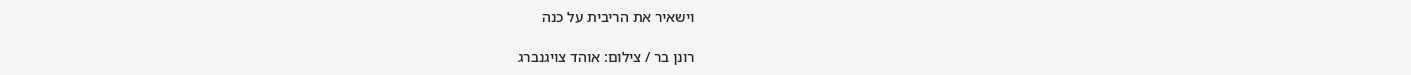וישאיר את הריבית על כנה

רונן בר / צילום: אוהד צויגנברג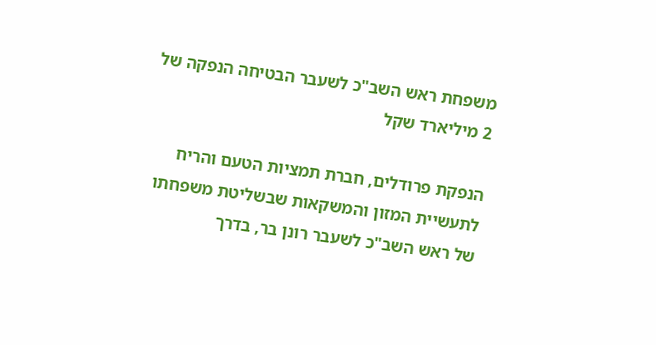משפחת ראש השב"כ לשעבר הבטיחה הנפקה של 2 מיליארד שקל

הנפקת פרודלים, חברת תמציות הטעם והריח לתעשיית המזון והמשקאות שבשליטת משפחתו של ראש השב"כ לשעבר רונן בר, בדרך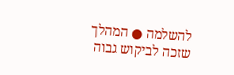להשלמה ● המהלך שזכה לביקוש גבוה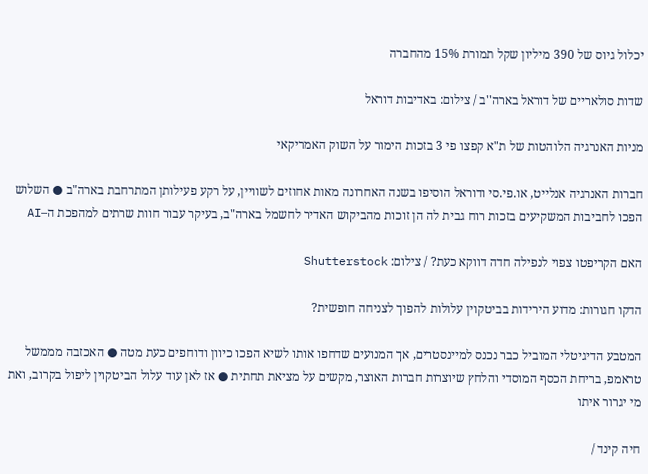יכלול גיוס של 390 מיליון שקל תמורת 15% מהחברה

שדות סולאריים של דוראל בארה''ב / צילום: באדיבות דוראל

מניות האנרגיה הלוהטות של ת"א קפצו פי 3 בזכות הימור על השוק האמריקאי

חברות האנרגיה אנלייט, או.פי.סי ודוראל הוסיפו בשנה האחרונה מאות אחוזים לשוויין, על רקע פעילותן המתרחבת בארה"ב ● השלוש הפכו לחביבות המשקיעים בזכות רוח גבית לה הן זוכות מהביקוש האדיר לחשמל בארה"ב, בעיקר עבור חוות שרתים למהפכת ה–AI

האם הקריפטו צפוי לנפילה חדה דווקא כעת? / צילום: Shutterstock

הדקו חגורות: מדוע הירידות בביטקוין עלולות להפוך לצניחה חופשית?

המטבע הדיגיטלי המוביל כבר נכנס למיינסטרים, אך המנועים שדחפו אותו לשיא הפכו כיוון ודוחפים כעת מטה ● האכזבה מממשל טראמפ, בריחת הכסף המוסדי והלחץ שיוצרות חברות האוצר, מקשים על מציאת תחתית ● אז לאן עוד עלול הביטקוין ליפול בקרוב, ואת מי יגרור איתו

חיה קינד /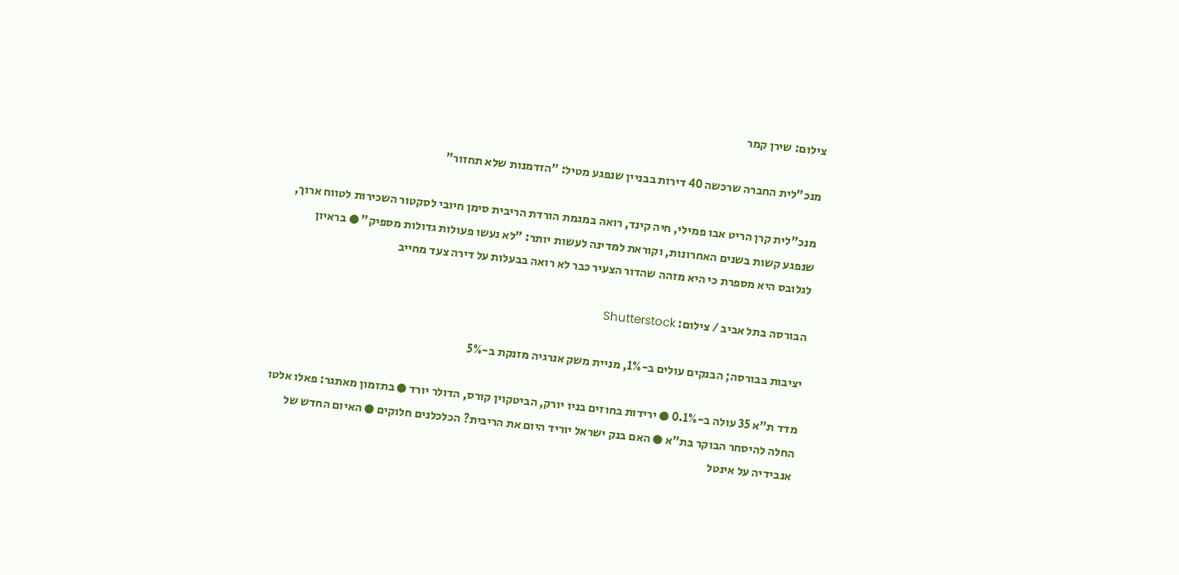צילום: שירן קמר

מנכ"לית החברה שרכשה 40 דירות בבניין שנפגע מטיל: "הזדמנות שלא תחזור"

מנכ"לית קרן הריט אבו פמילי, חיה קינד, רואה במגמת הורדת הריבית סימן חיובי לסקטור השכירות לטווח ארוך, שנפגע קשות בשנים האחרונות, וקוראת למדינה לעשות יותר: "לא נעשו פעולות גדולות מספיק" ● בראיון לגלובס היא מספרת כי היא מזהה שהדור הצעיר כבר לא רואה בבעלות על דירה צעד מחייב

הבורסה בתל אביב / צילום: Shutterstock

יציבות בבורסה; הבנקים עולים ב-1%, מניית משק אנרגיה מזנקת ב-5%

מדד ת"א 35 עולה ב-0.1% ● ירידות בחוזים בניו יורק, הביטקוין קורס, הדולר יורד ● בתזמון מאתגר: פאלו אלטו החלה להיסחר הבוקר בת"א ● האם בנק ישראל יוריד היום את הריבית? הכלכלנים חלוקים ● האיום החדש של אנבידיה על אינטל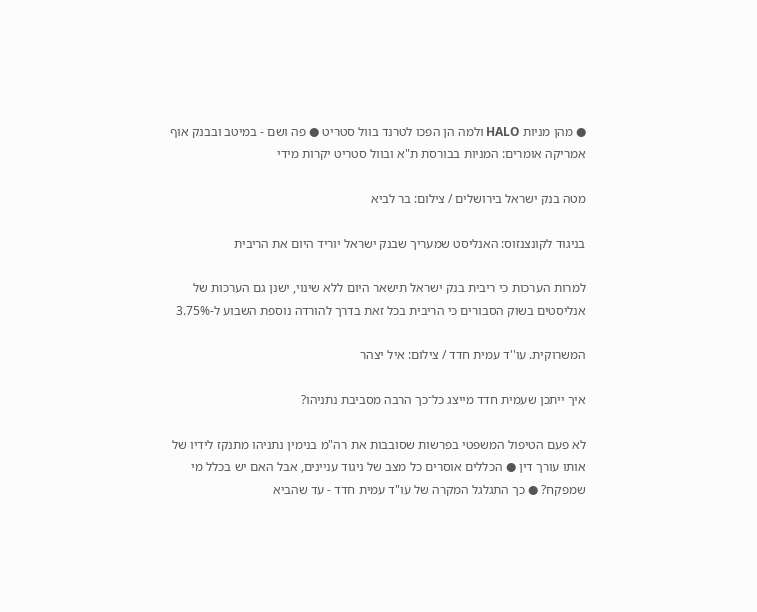● מהן מניות HALO ולמה הן הפכו לטרנד בוול סטריט ● פה ושם - במיטב ובבנק אוף אמריקה אומרים: המניות בבורסת ת"א ובוול סטריט יקרות מידי

מטה בנק ישראל בירושלים / צילום: בר לביא

בניגוד לקונצנזוס: האנליסט שמעריך שבנק ישראל יוריד היום את הריבית

למרות הערכות כי ריבית בנק ישראל תישאר היום ללא שינוי, ישנן גם הערכות של אנליסטים בשוק הסבורים כי הריבית בכל זאת בדרך להורדה נוספת השבוע ל-3.75%

המשרוקית. עו''ד עמית חדד / צילום: איל יצהר

איך ייתכן שעמית חדד מייצג כל־כך הרבה מסביבת נתניהו?

לא פעם הטיפול המשפטי בפרשות שסובבות את רה"מ בנימין נתניהו מתנקז לידיו של אותו עורך דין ● הכללים אוסרים כל מצב של ניגוד עניינים, אבל האם יש בכלל מי שמפקח? ● כך התגלגל המקרה של עו"ד עמית חדד - עד שהביא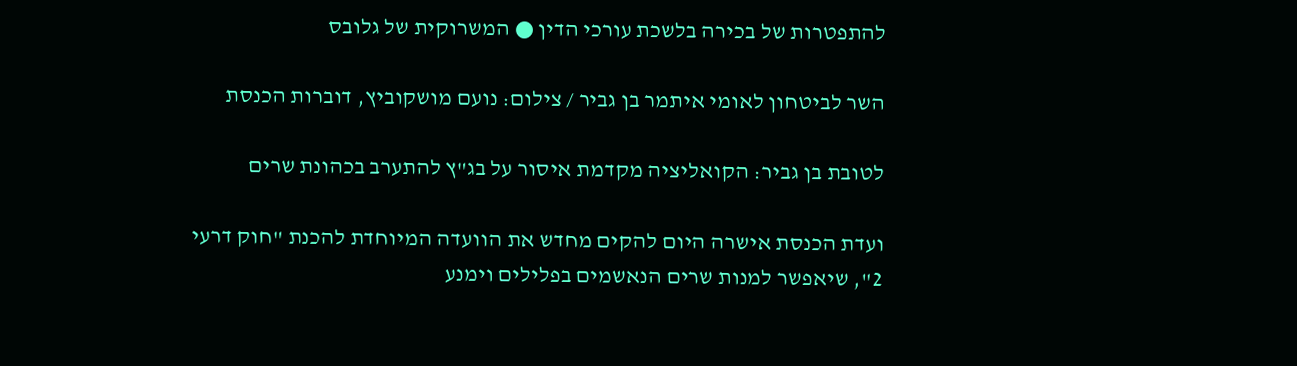להתפטרות של בכירה בלשכת עורכי הדין ● המשרוקית של גלובס

השר לביטחון לאומי איתמר בן גביר / צילום: נועם מושקוביץ, דוברות הכנסת

לטובת בן גביר: הקואליציה מקדמת איסור על בג"ץ להתערב בכהונת שרים

ועדת הכנסת אישרה היום להקים מחדש את הוועדה המיוחדת להכנת "חוק דרעי 2", שיאפשר למנות שרים הנאשמים בפלילים וימנע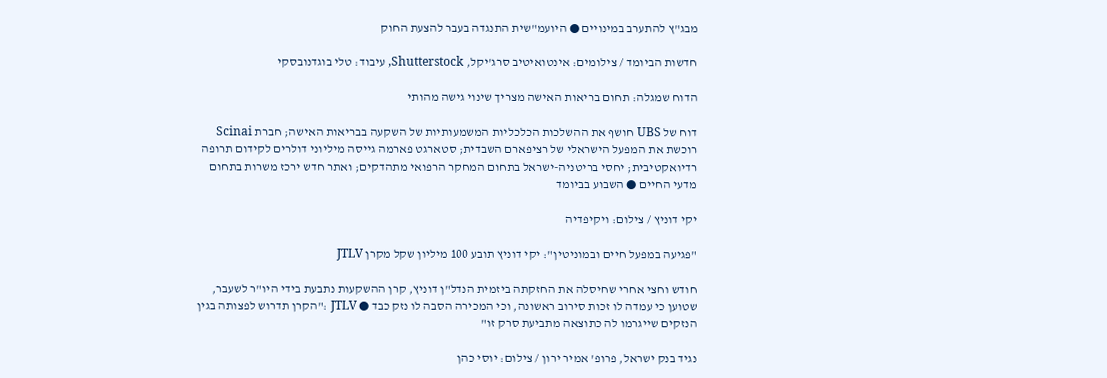מבג"ץ להתערב במינויים ● היועמ"שית התנגדה בעבר להצעת החוק

חדשות הביומד / צילומים: אינטואיטיב סרג'יקל, Shutterstock, עיבוד: טלי בוגדנובסקי

הדוח שמגלה: תחום בריאות האישה מצריך שינוי גישה מהותי

דוח של UBS חושף את ההשלכות הכלכליות המשמעותיות של השקעה בבריאות האישה; חברת Scinai רוכשת את המפעל הישראלי של רציפארם השבדית; סטארגט פארמה גייסה מיליוני דולרים לקידום תרופה רדיואקטיבית; יחסי בריטניה-ישראל בתחום המחקר הרפואי מתהדקים; ואתר חדש ירכז משרות בתחום מדעי החיים ● השבוע בביומד

יקי דוניץ / צילום: ויקיפדיה

"פגיעה במפעל חיים ובמוניטין": יקי דוניץ תובע 100 מיליון שקל מקרן JTLV

חודש וחצי אחרי שחיסלה את החזקתה ביזמית הנדל"ן דוניץ, קרן ההשקעות נתבעת בידי היו"ר לשעבר, שטוען כי עמדה לו זכות סירוב ראשונה, וכי המכירה הסבה לו נזק כבד ● JTLV :"הקרן תדרוש לפצותה בגין הנזקים שייגרמו לה כתוצאה מתביעת סרק זו"

נגיד בנק ישראל, פרופ' אמיר ירון / צילום: יוסי כהן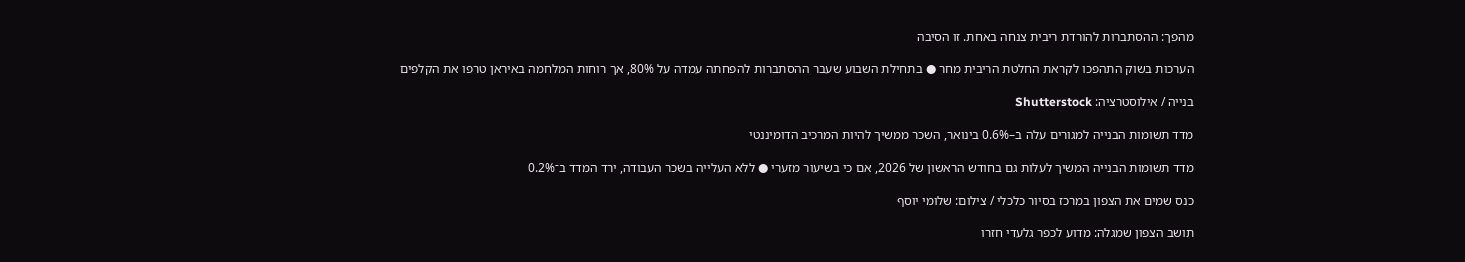מהפך: ההסתברות להורדת ריבית צנחה באחת. זו הסיבה

הערכות בשוק התהפכו לקראת החלטת הריבית מחר ● בתחילת השבוע שעבר ההסתברות להפחתה עמדה על 80%, אך רוחות המלחמה באיראן טרפו את הקלפים

בנייה / אילוסטרציה: Shutterstock

מדד תשומות הבנייה למגורים עלה ב–0.6% בינואר, השכר ממשיך להיות המרכיב הדומיננטי

מדד תשומות הבנייה המשיך לעלות גם בחודש הראשון של 2026, אם כי בשיעור מזערי ● ללא העלייה בשכר העבודה, ירד המדד ב־0.2%

כנס שמים את הצפון במרכז בסיור כלכלי / צילום: שלומי יוסף

תושב הצפון שמגלה: מדוע לכפר גלעדי חזרו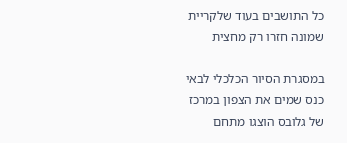כל התושבים בעוד שלקריית שמונה חזרו רק מחצית

במסגרת הסיור הכלכלי לבאי כנס שמים את הצפון במרכז של גלובס הוצגו מתחם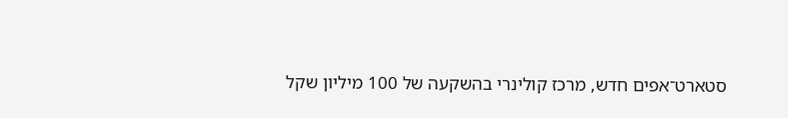סטארט־אפים חדש, מרכז קולינרי בהשקעה של 100 מיליון שקל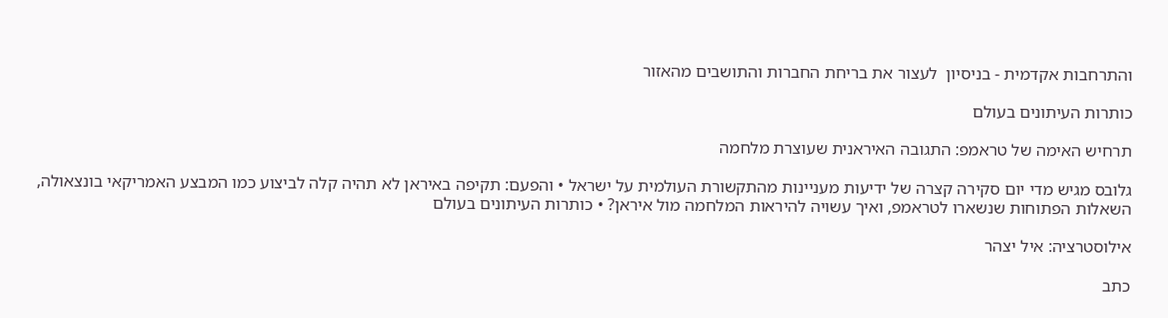והתרחבות אקדמית - בניסיון  לעצור את בריחת החברות והתושבים מהאזור

כותרות העיתונים בעולם

תרחיש האימה של טראמפ: התגובה האיראנית שעוצרת מלחמה

גלובס מגיש מדי יום סקירה קצרה של ידיעות מעניינות מהתקשורת העולמית על ישראל • והפעם: תקיפה באיראן לא תהיה קלה לביצוע כמו המבצע האמריקאי בונצאולה, השאלות הפתוחות שנשארו לטראמפ, ואיך עשויה להיראות המלחמה מול איראן? • כותרות העיתונים בעולם

אילוסטרציה: איל יצהר

כתב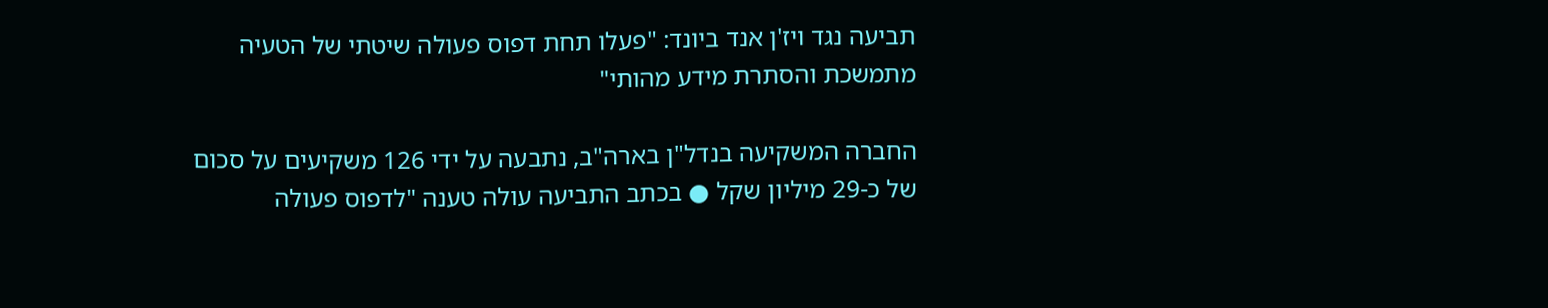תביעה נגד ויז'ן אנד ביונד: "פעלו תחת דפוס פעולה שיטתי של הטעיה מתמשכת והסתרת מידע מהותי"

החברה המשקיעה בנדל"ן בארה"ב, נתבעה על ידי 126 משקיעים על סכום של כ-29 מיליון שקל ● בכתב התביעה עולה טענה "לדפוס פעולה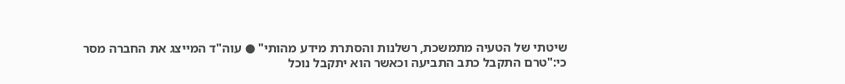שיטתי של הטעיה מתמשכת, רשלנות והסתרת מידע מהותי" ● עוה"ד המייצג את החברה מסר כי:"טרם התקבל כתב התביעה וכאשר הוא יתקבל נוכל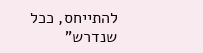להתייחס, ככל שנדרש"